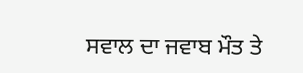ਸਵਾਲ ਦਾ ਜਵਾਬ ਮੌਤ ਤੇ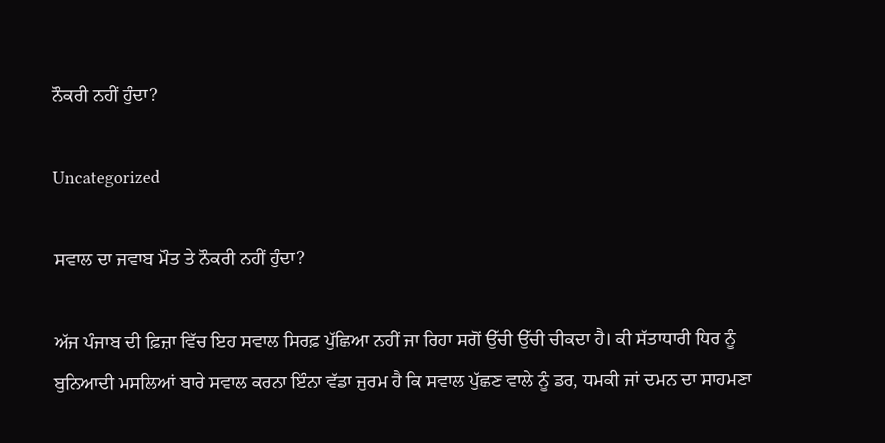ਨੌਕਰੀ ਨਹੀਂ ਹੁੰਦਾ?

Uncategorized

ਸਵਾਲ ਦਾ ਜਵਾਬ ਮੌਤ ਤੇ ਨੌਕਰੀ ਨਹੀਂ ਹੁੰਦਾ?

ਅੱਜ ਪੰਜਾਬ ਦੀ ਫ਼ਿਜ਼ਾ ਵਿੱਚ ਇਹ ਸਵਾਲ ਸਿਰਫ਼ ਪੁੱਛਿਆ ਨਹੀਂ ਜਾ ਰਿਹਾ ਸਗੋਂ ਉੱਚੀ ਉੱਚੀ ਚੀਕਦਾ ਹੈ। ਕੀ ਸੱਤਾਧਾਰੀ ਧਿਰ ਨੂੰ ਬੁਨਿਆਦੀ ਮਸਲਿਆਂ ਬਾਰੇ ਸਵਾਲ ਕਰਨਾ ਇੰਨਾ ਵੱਡਾ ਜੁਰਮ ਹੈ ਕਿ ਸਵਾਲ ਪੁੱਛਣ ਵਾਲੇ ਨੂੰ ਡਰ, ਧਮਕੀ ਜਾਂ ਦਮਨ ਦਾ ਸਾਹਮਣਾ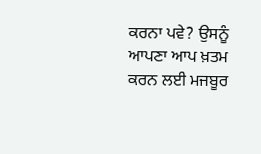ਕਰਨਾ ਪਵੇ? ਉਸਨੂੰ ਆਪਣਾ ਆਪ ਖ਼ਤਮ ਕਰਨ ਲਈ ਮਜਬੂਰ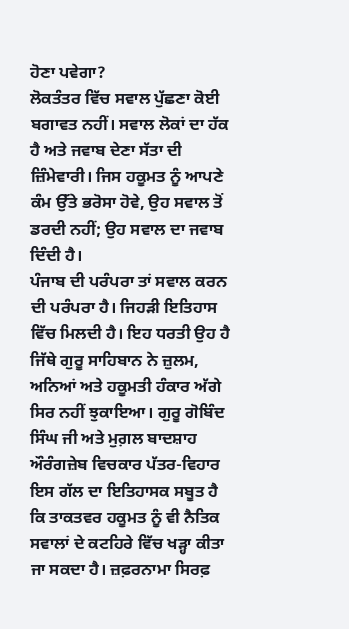ਹੋਣਾ ਪਵੇਗਾ?
ਲੋਕਤੰਤਰ ਵਿੱਚ ਸਵਾਲ ਪੁੱਛਣਾ ਕੋਈ ਬਗਾਵਤ ਨਹੀਂ। ਸਵਾਲ ਲੋਕਾਂ ਦਾ ਹੱਕ ਹੈ ਅਤੇ ਜਵਾਬ ਦੇਣਾ ਸੱਤਾ ਦੀ ਜ਼ਿੰਮੇਵਾਰੀ। ਜਿਸ ਹਕੂਮਤ ਨੂੰ ਆਪਣੇ ਕੰਮ ਉੱਤੇ ਭਰੋਸਾ ਹੋਵੇ, ਉਹ ਸਵਾਲ ਤੋਂ ਡਰਦੀ ਨਹੀਂ; ਉਹ ਸਵਾਲ ਦਾ ਜਵਾਬ ਦਿੰਦੀ ਹੈ।
ਪੰਜਾਬ ਦੀ ਪਰੰਪਰਾ ਤਾਂ ਸਵਾਲ ਕਰਨ ਦੀ ਪਰੰਪਰਾ ਹੈ। ਜਿਹੜੀ ਇਤਿਹਾਸ ਵਿੱਚ ਮਿਲਦੀ ਹੈ। ਇਹ ਧਰਤੀ ਉਹ ਹੈ ਜਿੱਥੇ ਗੁਰੂ ਸਾਹਿਬਾਨ ਨੇ ਜ਼ੁਲਮ, ਅਨਿਆਂ ਅਤੇ ਹਕੂਮਤੀ ਹੰਕਾਰ ਅੱਗੇ ਸਿਰ ਨਹੀਂ ਝੁਕਾਇਆ। ਗੁਰੂ ਗੋਬਿੰਦ ਸਿੰਘ ਜੀ ਅਤੇ ਮੁਗ਼ਲ ਬਾਦਸ਼ਾਹ ਔਰੰਗਜ਼ੇਬ ਵਿਚਕਾਰ ਪੱਤਰ-ਵਿਹਾਰ ਇਸ ਗੱਲ ਦਾ ਇਤਿਹਾਸਕ ਸਬੂਤ ਹੈ ਕਿ ਤਾਕਤਵਰ ਹਕੂਮਤ ਨੂੰ ਵੀ ਨੈਤਿਕ ਸਵਾਲਾਂ ਦੇ ਕਟਹਿਰੇ ਵਿੱਚ ਖੜ੍ਹਾ ਕੀਤਾ ਜਾ ਸਕਦਾ ਹੈ। ਜ਼ਫ਼ਰਨਾਮਾ ਸਿਰਫ਼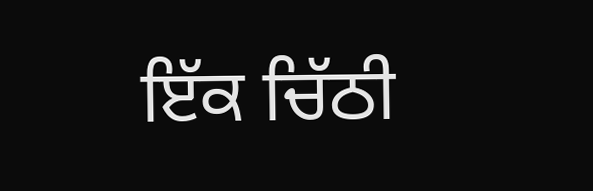ਇੱਕ ਚਿੱਠੀ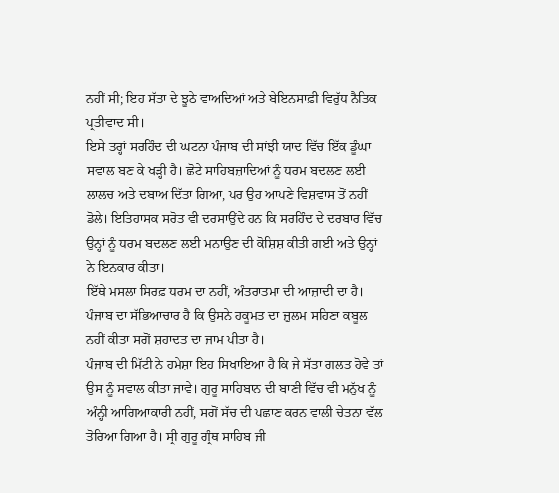ਨਹੀਂ ਸੀ; ਇਹ ਸੱਤਾ ਦੇ ਝੂਠੇ ਵਾਅਦਿਆਂ ਅਤੇ ਬੇਇਨਸਾਫ਼ੀ ਵਿਰੁੱਧ ਨੈਤਿਕ ਪ੍ਰਤੀਵਾਦ ਸੀ।
ਇਸੇ ਤਰ੍ਹਾਂ ਸਰਹਿੰਦ ਦੀ ਘਟਨਾ ਪੰਜਾਬ ਦੀ ਸਾਂਝੀ ਯਾਦ ਵਿੱਚ ਇੱਕ ਡੂੰਘਾ ਸਵਾਲ ਬਣ ਕੇ ਖੜ੍ਹੀ ਹੈ। ਛੋਟੇ ਸਾਹਿਬਜ਼ਾਦਿਆਂ ਨੂੰ ਧਰਮ ਬਦਲਣ ਲਈ ਲਾਲਚ ਅਤੇ ਦਬਾਅ ਦਿੱਤਾ ਗਿਆ, ਪਰ ਉਹ ਆਪਣੇ ਵਿਸ਼ਵਾਸ ਤੋਂ ਨਹੀਂ ਡੋਲੇ। ਇਤਿਹਾਸਕ ਸਰੋਤ ਵੀ ਦਰਸਾਉਂਦੇ ਹਨ ਕਿ ਸਰਹਿੰਦ ਦੇ ਦਰਬਾਰ ਵਿੱਚ ਉਨ੍ਹਾਂ ਨੂੰ ਧਰਮ ਬਦਲਣ ਲਈ ਮਨਾਉਣ ਦੀ ਕੋਸ਼ਿਸ਼ ਕੀਤੀ ਗਈ ਅਤੇ ਉਨ੍ਹਾਂ ਨੇ ਇਨਕਾਰ ਕੀਤਾ।
ਇੱਥੇ ਮਸਲਾ ਸਿਰਫ਼ ਧਰਮ ਦਾ ਨਹੀਂ, ਅੰਤਰਾਤਮਾ ਦੀ ਆਜ਼ਾਦੀ ਦਾ ਹੈ। ਪੰਜਾਬ ਦਾ ਸੱਭਿਆਚਾਰ ਹੈ ਕਿ ਉਸਨੇ ਹਕੂਮਤ ਦਾ ਜ਼ੁਲਮ ਸਹਿਣਾ ਕਬੂਲ ਨਹੀਂ ਕੀਤਾ ਸਗੋਂ ਸ਼ਹਾਦਤ ਦਾ ਜਾਮ ਪੀਤਾ ਹੈ।
ਪੰਜਾਬ ਦੀ ਮਿੱਟੀ ਨੇ ਹਮੇਸ਼ਾ ਇਹ ਸਿਖਾਇਆ ਹੈ ਕਿ ਜੇ ਸੱਤਾ ਗਲਤ ਹੋਵੇ ਤਾਂ ਉਸ ਨੂੰ ਸਵਾਲ ਕੀਤਾ ਜਾਵੇ। ਗੁਰੂ ਸਾਹਿਬਾਨ ਦੀ ਬਾਣੀ ਵਿੱਚ ਵੀ ਮਨੁੱਖ ਨੂੰ ਅੰਨ੍ਹੀ ਆਗਿਆਕਾਰੀ ਨਹੀਂ, ਸਗੋਂ ਸੱਚ ਦੀ ਪਛਾਣ ਕਰਨ ਵਾਲੀ ਚੇਤਨਾ ਵੱਲ ਤੋਰਿਆ ਗਿਆ ਹੈ। ਸ੍ਰੀ ਗੁਰੂ ਗ੍ਰੰਥ ਸਾਹਿਬ ਜੀ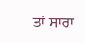ਤਾਂ ਸਾਰਾ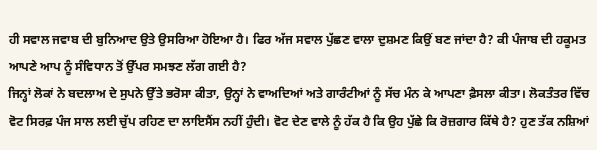ਹੀ ਸਵਾਲ ਜਵਾਬ ਦੀ ਬੁਨਿਆਦ ਉਤੇ ਉਸਰਿਆ ਹੋਇਆ ਹੈ। ਫਿਰ ਅੱਜ ਸਵਾਲ ਪੁੱਛਣ ਵਾਲਾ ਦੁਸ਼ਮਣ ਕਿਉਂ ਬਣ ਜਾਂਦਾ ਹੈ? ਕੀ ਪੰਜਾਬ ਦੀ ਹਕੂਮਤ ਆਪਣੇ ਆਪ ਨੂੰ ਸੰਵਿਧਾਨ ਤੋਂ ਉੱਪਰ ਸਮਝਣ ਲੱਗ ਗਈ ਹੈ?
ਜਿਨ੍ਹਾਂ ਲੋਕਾਂ ਨੇ ਬਦਲਾਅ ਦੇ ਸੁਪਨੇ ਉੱਤੇ ਭਰੋਸਾ ਕੀਤਾ, ਉਨ੍ਹਾਂ ਨੇ ਵਾਅਦਿਆਂ ਅਤੇ ਗਾਰੰਟੀਆਂ ਨੂੰ ਸੱਚ ਮੰਨ ਕੇ ਆਪਣਾ ਫ਼ੈਸਲਾ ਕੀਤਾ। ਲੋਕਤੰਤਰ ਵਿੱਚ ਵੋਟ ਸਿਰਫ਼ ਪੰਜ ਸਾਲ ਲਈ ਚੁੱਪ ਰਹਿਣ ਦਾ ਲਾਇਸੈਂਸ ਨਹੀਂ ਹੁੰਦੀ। ਵੋਟ ਦੇਣ ਵਾਲੇ ਨੂੰ ਹੱਕ ਹੈ ਕਿ ਉਹ ਪੁੱਛੇ ਕਿ ਰੋਜ਼ਗਾਰ ਕਿੱਥੇ ਹੈ? ਹੁਣ ਤੱਕ ਨਸ਼ਿਆਂ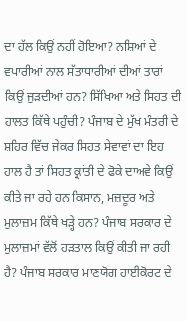ਦਾ ਹੱਲ ਕਿਉਂ ਨਹੀਂ ਹੋਇਆ? ਨਸ਼ਿਆਂ ਦੇ ਵਪਾਰੀਆਂ ਨਾਲ ਸੱਤਾਧਾਰੀਆਂ ਦੀਆਂ ਤਾਰਾਂ ਕਿਉਂ ਜੁੜਦੀਆਂ ਹਨ? ਸਿੱਖਿਆ ਅਤੇ ਸਿਹਤ ਦੀ ਹਾਲਤ ਕਿੱਥੇ ਪਹੁੰਚੀ? ਪੰਜਾਬ ਦੇ ਮੁੱਖ ਮੰਤਰੀ ਦੇ ਸ਼ਹਿਰ ਵਿੱਚ ਜੇਕਰ ਸਿਹਤ ਸੇਵਾਵਾਂ ਦਾ ਇਹ ਹਾਲ ਹੈ ਤਾਂ ਸਿਹਤ ਕ੍ਰਾਂਤੀ ਦੇ ਫੋਕੇ ਦਾਅਵੇ ਕਿਉਂ ਕੀਤੇ ਜਾ ਰਹੇ ਹਨ ਕਿਸਾਨ, ਮਜ਼ਦੂਰ ਅਤੇ ਮੁਲਾਜ਼ਮ ਕਿੱਥੇ ਖੜ੍ਹੇ ਹਨ? ਪੰਜਾਬ ਸਰਕਾਰ ਦੇ ਮੁਲਾਜ਼ਮਾਂ ਵੱਲੋਂ ਹੜਤਾਲ ਕਿਉਂ ਕੀਤੀ ਜਾ ਰਹੀ ਹੈ? ਪੰਜਾਬ ਸਰਕਾਰ ਮਾਣਯੋਗ ਹਾਈਕੋਰਟ ਦੇ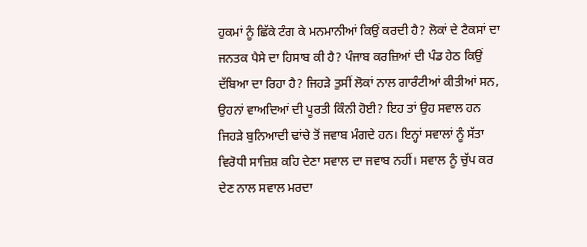ਹੁਕਮਾਂ ਨੂੰ ਛਿੱਕੇ ਟੰਗ ਕੇ ਮਨਮਾਨੀਆਂ ਕਿਉਂ ਕਰਦੀ ਹੈ? ਲੋਕਾਂ ਦੇ ਟੈਕਸਾਂ ਦਾ ਜਨਤਕ ਪੈਸੇ ਦਾ ਹਿਸਾਬ ਕੀ ਹੈ? ਪੰਜਾਬ ਕਰਜ਼ਿਆਂ ਦੀ ਪੰਡ ਹੇਠ ਕਿਉਂ ਦੱਬਿਆ ਦਾ ਰਿਹਾ ਹੈ? ਜਿਹੜੇ ਤੁਸੀਂ ਲੋਕਾਂ ਨਾਲ ਗਾਰੰਟੀਆਂ ਕੀਤੀਆਂ ਸਨ, ਉਹਨਾਂ ਵਾਅਦਿਆਂ ਦੀ ਪੂਰਤੀ ਕਿੰਨੀ ਹੋਈ? ਇਹ ਤਾਂ ਉਹ ਸਵਾਲ ਹਨ ਜਿਹੜੇ ਬੁਨਿਆਦੀ ਢਾਂਚੇ ਤੋਂ ਜਵਾਬ ਮੰਗਦੇ ਹਨ। ਇਨ੍ਹਾਂ ਸਵਾਲਾਂ ਨੂੰ ਸੱਤਾ ਵਿਰੋਧੀ ਸਾਜ਼ਿਸ਼ ਕਹਿ ਦੇਣਾ ਸਵਾਲ ਦਾ ਜਵਾਬ ਨਹੀਂ। ਸਵਾਲ ਨੂੰ ਚੁੱਪ ਕਰ ਦੇਣ ਨਾਲ ਸਵਾਲ ਮਰਦਾ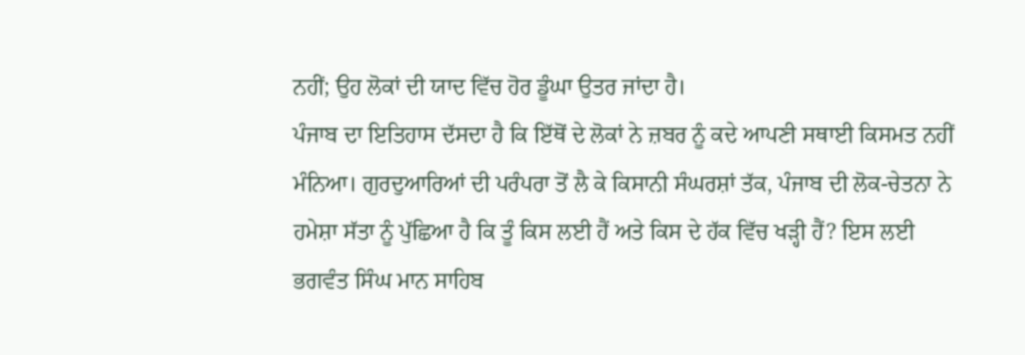ਨਹੀਂ; ਉਹ ਲੋਕਾਂ ਦੀ ਯਾਦ ਵਿੱਚ ਹੋਰ ਡੂੰਘਾ ਉਤਰ ਜਾਂਦਾ ਹੈ।
ਪੰਜਾਬ ਦਾ ਇਤਿਹਾਸ ਦੱਸਦਾ ਹੈ ਕਿ ਇੱਥੋਂ ਦੇ ਲੋਕਾਂ ਨੇ ਜ਼ਬਰ ਨੂੰ ਕਦੇ ਆਪਣੀ ਸਥਾਈ ਕਿਸਮਤ ਨਹੀਂ ਮੰਨਿਆ। ਗੁਰਦੁਆਰਿਆਂ ਦੀ ਪਰੰਪਰਾ ਤੋਂ ਲੈ ਕੇ ਕਿਸਾਨੀ ਸੰਘਰਸ਼ਾਂ ਤੱਕ, ਪੰਜਾਬ ਦੀ ਲੋਕ-ਚੇਤਨਾ ਨੇ ਹਮੇਸ਼ਾ ਸੱਤਾ ਨੂੰ ਪੁੱਛਿਆ ਹੈ ਕਿ ਤੂੰ ਕਿਸ ਲਈ ਹੈਂ ਅਤੇ ਕਿਸ ਦੇ ਹੱਕ ਵਿੱਚ ਖੜ੍ਹੀ ਹੈਂ? ਇਸ ਲਈ ਭਗਵੰਤ ਸਿੰਘ ਮਾਨ ਸਾਹਿਬ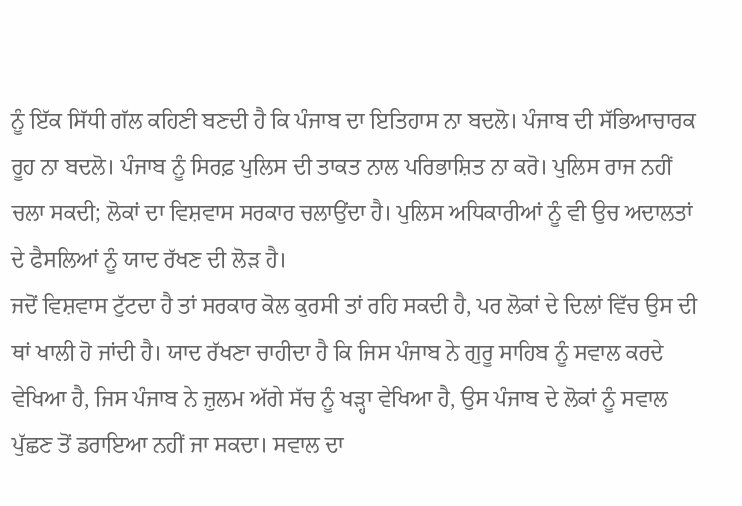ਨੂੰ ਇੱਕ ਸਿੱਧੀ ਗੱਲ ਕਹਿਣੀ ਬਣਦੀ ਹੈ ਕਿ ਪੰਜਾਬ ਦਾ ਇਤਿਹਾਸ ਨਾ ਬਦਲੋ। ਪੰਜਾਬ ਦੀ ਸੱਭਿਆਚਾਰਕ ਰੂਹ ਨਾ ਬਦਲੋ। ਪੰਜਾਬ ਨੂੰ ਸਿਰਫ਼ ਪੁਲਿਸ ਦੀ ਤਾਕਤ ਨਾਲ ਪਰਿਭਾਸ਼ਿਤ ਨਾ ਕਰੋ। ਪੁਲਿਸ ਰਾਜ ਨਹੀਂ ਚਲਾ ਸਕਦੀ; ਲੋਕਾਂ ਦਾ ਵਿਸ਼ਵਾਸ ਸਰਕਾਰ ਚਲਾਉਂਦਾ ਹੈ। ਪੁਲਿਸ ਅਧਿਕਾਰੀਆਂ ਨੂੰ ਵੀ ਉਚ ਅਦਾਲਤਾਂ ਦੇ ਫੈਸਲਿਆਂ ਨੂੰ ਯਾਦ ਰੱਖਣ ਦੀ ਲੋੜ ਹੈ।
ਜਦੋਂ ਵਿਸ਼ਵਾਸ ਟੁੱਟਦਾ ਹੈ ਤਾਂ ਸਰਕਾਰ ਕੋਲ ਕੁਰਸੀ ਤਾਂ ਰਹਿ ਸਕਦੀ ਹੈ, ਪਰ ਲੋਕਾਂ ਦੇ ਦਿਲਾਂ ਵਿੱਚ ਉਸ ਦੀ ਥਾਂ ਖਾਲੀ ਹੋ ਜਾਂਦੀ ਹੈ। ਯਾਦ ਰੱਖਣਾ ਚਾਹੀਦਾ ਹੈ ਕਿ ਜਿਸ ਪੰਜਾਬ ਨੇ ਗੁਰੂ ਸਾਹਿਬ ਨੂੰ ਸਵਾਲ ਕਰਦੇ ਵੇਖਿਆ ਹੈ, ਜਿਸ ਪੰਜਾਬ ਨੇ ਜ਼ੁਲਮ ਅੱਗੇ ਸੱਚ ਨੂੰ ਖੜ੍ਹਾ ਵੇਖਿਆ ਹੈ, ਉਸ ਪੰਜਾਬ ਦੇ ਲੋਕਾਂ ਨੂੰ ਸਵਾਲ ਪੁੱਛਣ ਤੋਂ ਡਰਾਇਆ ਨਹੀਂ ਜਾ ਸਕਦਾ। ਸਵਾਲ ਦਾ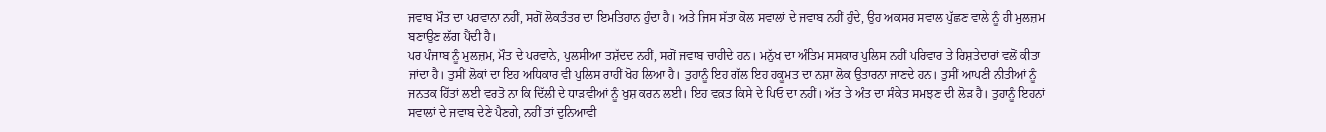ਜਵਾਬ ਮੌਤ ਦਾ ਪਰਵਾਨਾ ਨਹੀਂ, ਸਗੋਂ ਲੋਕਤੰਤਰ ਦਾ ਇਮਤਿਹਾਨ ਹੁੰਦਾ ਹੈ। ਅਤੇ ਜਿਸ ਸੱਤਾ ਕੋਲ ਸਵਾਲਾਂ ਦੇ ਜਵਾਬ ਨਹੀਂ ਹੁੰਦੇ, ਉਹ ਅਕਸਰ ਸਵਾਲ ਪੁੱਛਣ ਵਾਲੇ ਨੂੰ ਹੀ ਮੁਲਜ਼ਮ ਬਣਾਉਣ ਲੱਗ ਪੈਂਦੀ ਹੈ।
ਪਰ ਪੰਜਾਬ ਨੂੰ ਮੁਲਜ਼ਮ, ਮੌਤ ਦੇ ਪਰਵਾਨੇ, ਪੁਲਸੀਆ ਤਸ਼ੱਦਦ ਨਹੀਂ, ਸਗੋਂ ਜਵਾਬ ਚਾਹੀਦੇ ਹਨ। ਮਨੁੱਖ ਦਾ ਅੰਤਿਮ ਸਸਕਾਰ ਪੁਲਿਸ ਨਹੀਂ ਪਰਿਵਾਰ ਤੇ ਰਿਸ਼ਤੇਦਾਰਾਂ ਵਲੋਂ ਕੀਤਾ ਜਾਂਦਾ ਹੈ। ਤੁਸੀਂ ਲੋਕਾਂ ਦਾ ਇਹ ਅਧਿਕਾਰ ਵੀ ਪੁਲਿਸ ਰਾਹੀਂ ਖੋਹ ਲਿਆ ਹੈ। ਤੁਹਾਨੂੰ ਇਹ ਗੱਲ ਇਹ ਹਕੂਮਤ ਦਾ ਨਸ਼ਾ ਲੋਕ ਉਤਾਰਨਾ ਜਾਣਦੇ ਹਨ। ਤੁਸੀਂ ਆਪਣੀ ਨੀਤੀਆਂ ਨੂੰ ਜਨਤਕ ਹਿੱਤਾਂ ਲਈ ਵਰਤੋ ਨਾ ਕਿ ਦਿੱਲੀ ਦੇ ਧਾੜਵੀਆਂ ਨੂੰ ਖੁਸ਼ ਕਰਨ ਲਈ। ਇਹ ਵਕ਼ਤ ਕਿਸੇ ਦੇ ਪਿਓ ਦਾ ਨਹੀਂ। ਅੱਤ ਤੇ ਅੰਤ ਦਾ ਸੰਕੇਤ ਸਮਝਣ ਦੀ ਲੋੜ ਹੈ। ਤੁਹਾਨੂੰ ਇਹਨਾਂ ਸਵਾਲਾਂ ਦੇ ਜਵਾਬ ਦੇਣੇ ਪੈਣਗੇ, ਨਹੀਂ ਤਾਂ ਦੁਨਿਆਵੀ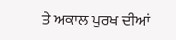ਤੇ ਅਕਾਲ ਪੁਰਖ ਦੀਆਂ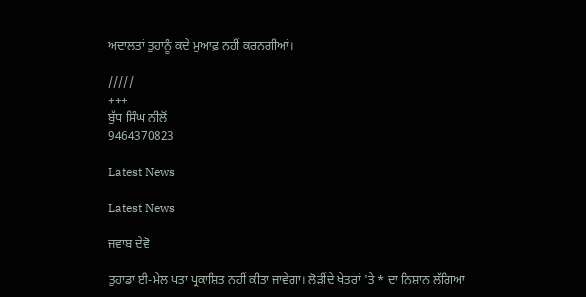ਅਦਾਲਤਾਂ ਤੁਹਾਨੂੰ ਕਦੇ ਮੁਆਫ਼ ਨਹੀਂ ਕਰਨਗੀਆਂ।

/////
+++
ਬੁੱਧ ਸਿੰਘ ਨੀਲੋਂ
9464370823

Latest News

Latest News

ਜਵਾਬ ਦੇਵੋ

ਤੁਹਾਡਾ ਈ-ਮੇਲ ਪਤਾ ਪ੍ਰਕਾਸ਼ਿਤ ਨਹੀਂ ਕੀਤਾ ਜਾਵੇਗਾ। ਲੋੜੀਂਦੇ ਖੇਤਰਾਂ 'ਤੇ * ਦਾ ਨਿਸ਼ਾਨ ਲੱਗਿਆ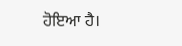ਹੋਇਆ ਹੈ।